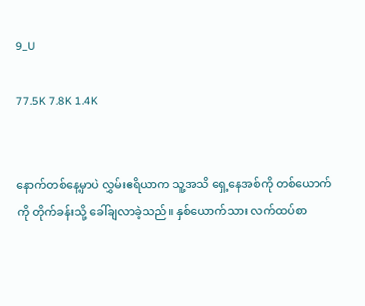9_U

77.5K 7.8K 1.4K


နောက်တစ်နေ့မှာပဲ လွှမ်းဧရိယာက သူ့အသိ ရှေ့နေအစ်ကို တစ်ယောက်ကို တိုက်ခန်းသို့ ခေါ်ချလာခဲ့သည်။ နှစ်ယောက်သား လက်ထပ်စာ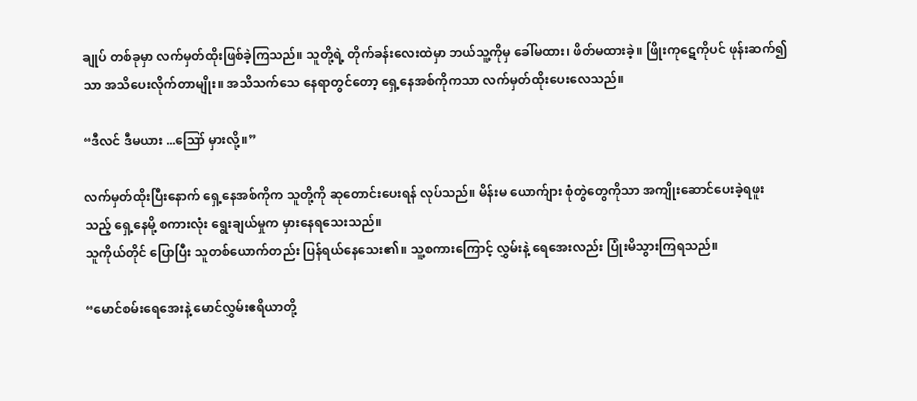ချုပ် တစ်ခုမှာ လက်မှတ်ထိုးဖြစ်ခဲ့ကြသည်။ သူတို့ရဲ့ တိုက်ခန်းလေးထဲမှာ ဘယ်သူ့ကိုမှ ခေါ်မထား၊ ဖိတ်မထားခဲ့။ ဖြိုးကုဋေကိုပင် ဖုန်းဆက်၍သာ အသိပေးလိုက်တာမျိုး။ အသိသက်သေ နေရာတွင်တော့ ရှေ့နေအစ်ကိုကသာ လက်မှတ်ထိုးပေးလေသည်။

“ဒီလင် ဒီမယား ...ဪ မှားလို့။”

လက်မှတ်ထိုးပြီးနောက် ရှေ့နေအစ်ကိုက သူတို့ကို ဆုတောင်းပေး‌ရန် လုပ်သည်။ မိန်းမ ယောက်ျား စုံတွဲတွေကိုသာ အကျိုးဆောင်ပေးခဲ့ရဖူးသည့် ရှေ့နေမို့ စကားလုံး ရွေးချယ်မှုက မှားနေရသေးသည်။
သူကိုယ်တိုင် ပြောပြီး သူတစ်ယောက်တည်း ပြန်ရယ်နေသေး၏။ သူ့စကားကြောင့် လွှမ်းနဲ့ ရေအေးလည်း ပြုံးမိသွားကြ‌ရသည်။

“မောင်စမ်းရေအေးနဲ့ မောင်လွှမ်းဧရိယာတို့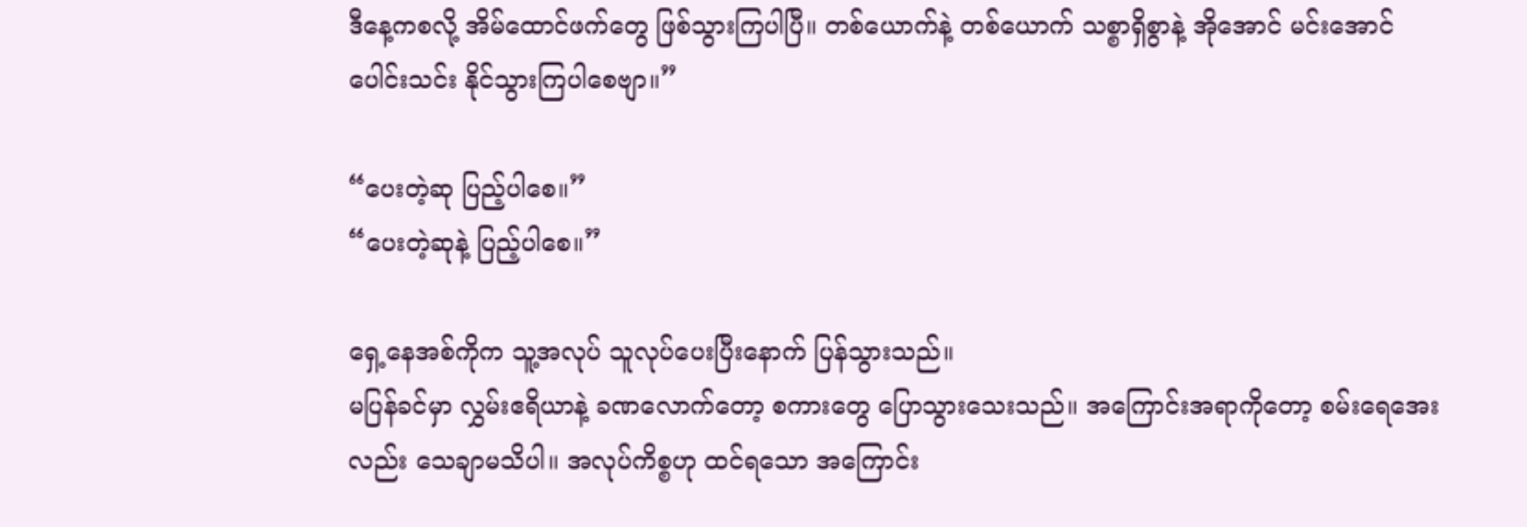ဒီနေ့ကစလို့ အိမ်ထောင်ဖက်တွေ ဖြစ်သွားကြပါပြီ။ တစ်ယောက်နဲ့ တစ်ယောက် သစ္စာရှိစွာနဲ့ အိုအောင် မင်းအောင် ပေါင်းသင်း နိုင်သွားကြပါစေဗျာ။”

“ပေးတဲ့ဆု ပြည့်ပါစေ။”
“ပေးတဲ့ဆုနဲ့ ပြည့်ပါစေ။”

ရှေ့နေအစ်ကိုက သူ့အလုပ် သူလုပ်ပေးပြီးနောက် ပြန်သွားသည်။
မပြန်ခင်မှာ လွှမ်းဧရိယာနဲ့ ခဏလောက်တော့ စကားတွေ ပြောသွားသေးသည်။ အကြောင်းအရာကိုတော့ စမ်းရေအေးလည်း သေချာမသိပါ။ အလုပ်ကိစ္စဟု ထင်ရသော အကြောင်း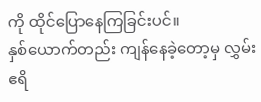ကို ထိုင်ပြောနေကြခြင်းပင်။
နှစ်ယောက်တည်း ကျန်နေခဲ့တော့မှ လွှမ်းဧရိ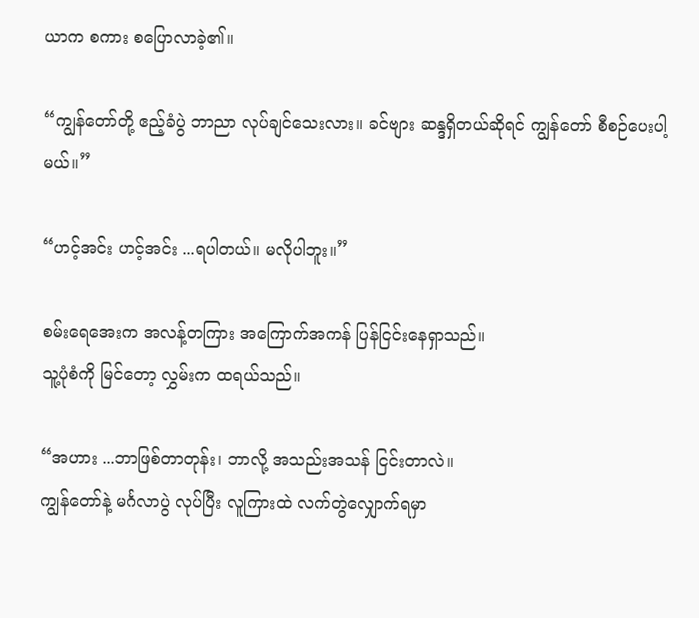ယာက စကား စပြောလာခဲ့၏။

“ကျွန်တော်တို့ ဧည့်ခံပွဲ ဘာညာ လုပ်ချင်သေးလား။ ခင်ဗျား ဆန္ဒရှိတယ်ဆိုရင် ကျွန်တော် စီစဉ်ပေးပါ့မယ်။”

“ဟင့်အင်း ဟင့်အင်း ...ရပါတယ်။ မလိုပါဘူး။”

စမ်းရေအေးက အလန့်တကြား အကြောက်အကန် ပြန်ငြင်းနေရှာသည်။
သူ့ပုံစံကို မြင်တော့ လွှမ်းက ထရယ်သည်။

“အဟား ...ဘာဖြစ်တာတုန်း၊ ဘာလို့ အသည်းအသန် ငြင်း‌တာလဲ။
ကျွန်တော်နဲ့ မင်္ဂလာပွဲ လုပ်ပြီး လူကြားထဲ လက်တွဲလျှောက်ရမှာ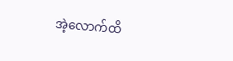အဲ့လောက်ထိ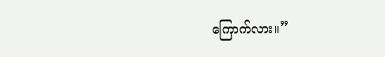ကြောက်လား။”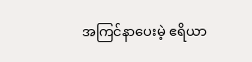အကြင်နာပေးမဲ့ ဧရိယာ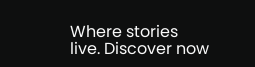Where stories live. Discover now